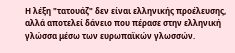Η λέξη "τατουάζ" δεν είναι ελληνικής προέλευσης, αλλά αποτελεί δάνειο που πέρασε στην ελληνική γλώσσα μέσω των ευρωπαϊκών γλωσσών.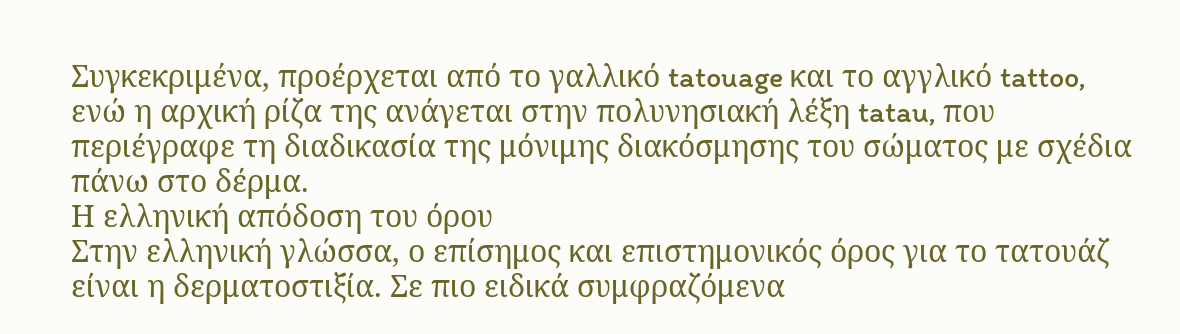Συγκεκριμένα, προέρχεται από το γαλλικό tatouage και το αγγλικό tattoo, ενώ η αρχική ρίζα της ανάγεται στην πολυνησιακή λέξη tatau, που περιέγραφε τη διαδικασία της μόνιμης διακόσμησης του σώματος με σχέδια πάνω στο δέρμα.
Η ελληνική απόδοση του όρου
Στην ελληνική γλώσσα, ο επίσημος και επιστημονικός όρος για το τατουάζ είναι η δερματοστιξία. Σε πιο ειδικά συμφραζόμενα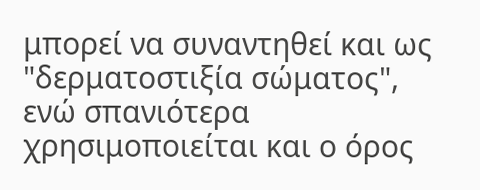μπορεί να συναντηθεί και ως "δερματοστιξία σώματος", ενώ σπανιότερα χρησιμοποιείται και ο όρος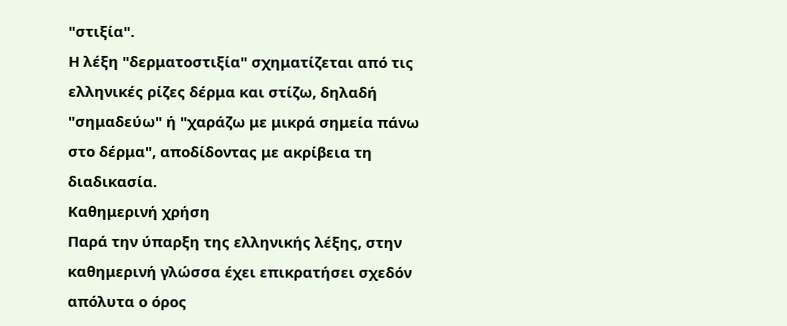"στιξία".
Η λέξη "δερματοστιξία" σχηματίζεται από τις ελληνικές ρίζες δέρμα και στίζω, δηλαδή "σημαδεύω" ή "χαράζω με μικρά σημεία πάνω στο δέρμα", αποδίδοντας με ακρίβεια τη διαδικασία.
Καθημερινή χρήση
Παρά την ύπαρξη της ελληνικής λέξης, στην καθημερινή γλώσσα έχει επικρατήσει σχεδόν απόλυτα ο όρος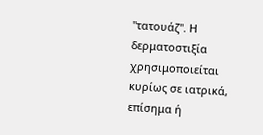"τατουάζ". Η δερματοστιξία χρησιμοποιείται κυρίως σε ιατρικά, επίσημα ή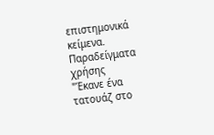επιστημονικά κείμενα.
Παραδείγματα χρήσης
"Έκανε ένα τατουάζ στο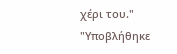χέρι του."
"Υποβλήθηκε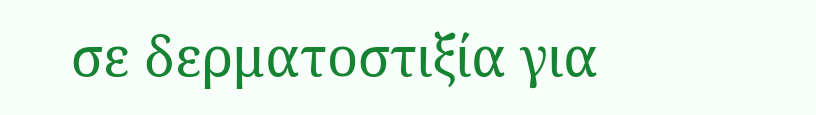σε δερματοστιξία για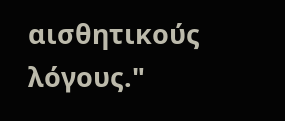αισθητικούς λόγους."